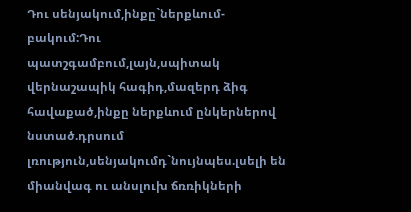Դու սենյակում,ինքը`ներքևում-բակում:Դու պատշգամբում,լայն,սպիտակ վերնաշապիկ հագիդ,մազերդ ձիգ հավաքած,ինքը ներքևում ընկերներով նստած.դրսում լռություն,սենյակումդ`նույնպես.լսելի են միանվագ ու անսլուխ ճռռիկների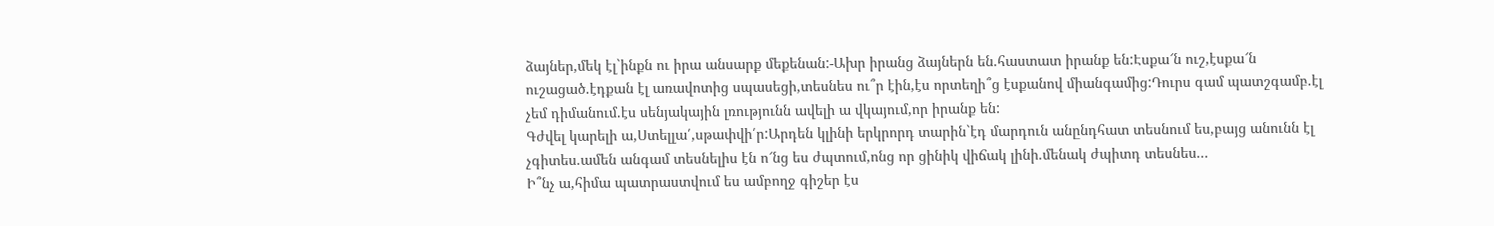ձայներ,մեկ էլ`ինքն ու իրա անսարք մեքենան:-Ախր իրանց ձայներն են.հաստատ իրանք են:Էսքա՜ն ուշ,էսքա՜ն ուշացած.էդքան էլ առավոտից սպասեցի,տեսնես ու՞ր էին,էս որտեղի՞ց էսքանով միանգամից:Դուրս գամ պատշգամբ.էլ չեմ դիմանում.էս սենյակային լռությունն ավելի ա վկայում,որ իրանք են:
Գժվել կարելի ա,Ստելլա՛,սթափվի՛ր:Արդեն կլինի երկրորդ տարին`էդ մարդուն անընդհատ տեսնում ես,բայց անունն էլ չգիտես.ամեն անգամ տեսնելիս էն ո՜նց ես ժպտում,ոնց որ ցինիկ վիճակ լինի.մենակ ժպիտդ տեսնես...
Ի՞նչ ա,հիմա պատրաստվում ես ամբողջ գիշեր էս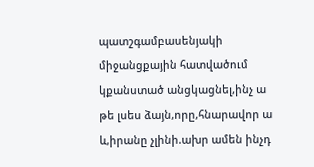պատշգամբասենյակի միջանցքային հատվածում կքանստած անցկացնել,ինչ ա թե լսես ձայն,որը,հնարավոր ա և,իրանը չլինի.ախր ամեն ինչդ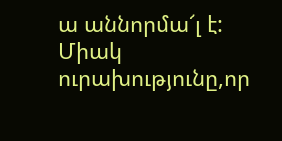ա աննորմա՜լ է:
Միակ ուրախությունը,որ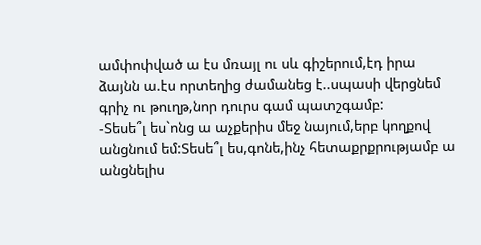ամփոփված ա էս մռայլ ու սև գիշերում,էդ իրա ձայնն ա.էս որտեղից ժամանեց է..սպասի վերցնեմ գրիչ ու թուղթ,նոր դուրս գամ պատշգամբ:
-Տեսե՞լ ես`ոնց ա աչքերիս մեջ նայում,երբ կողքով անցնում եմ:Տեսե՞լ ես,գոնե,ինչ հետաքրքրությամբ ա անցնելիս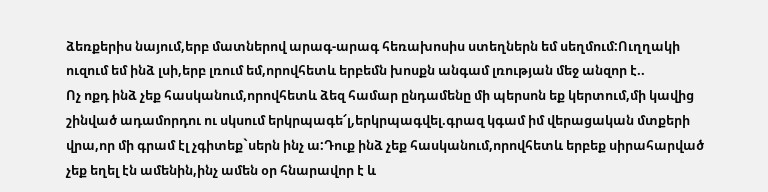ձեռքերիս նայում,երբ մատներով արագ-արագ հեռախոսիս ստեղներն եմ սեղմում:Ուղղակի ուզում եմ ինձ լսի,երբ լռում եմ,որովհետև երբեմն խոսքն անգամ լռության մեջ անզոր է..
Ոչ ոքդ ինձ չեք հասկանում,որովհետև ձեզ համար ընդամենը մի պերսոն եք կերտում,մի կավից շինված ադամորդու ու սկսում երկրպագե՜լ,երկրպագվել.գրազ կգամ իմ վերացական մտքերի վրա,որ մի գրամ էլ չգիտեք`սերն ինչ ա:Դուք ինձ չեք հասկանում,որովհետև երբեք սիրահարված չեք եղել էն ամենին,ինչ ամեն օր հնարավոր է և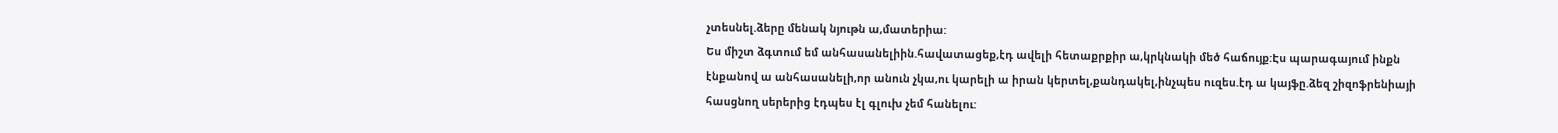չտեսնել.ձերը մենակ նյութն ա,մատերիա:
Ես միշտ ձգտում եմ անհասանելիին.հավատացեք,էդ ավելի հետաքրքիր ա,կրկնակի մեծ հաճույք:Էս պարագայում ինքն էնքանով ա անհասանելի,որ անուն չկա,ու կարելի ա իրան կերտել,քանդակել,ինչպես ուզես.էդ ա կայֆը.ձեզ շիզոֆրենիայի հասցնող սերերից էդպես էլ գլուխ չեմ հանելու: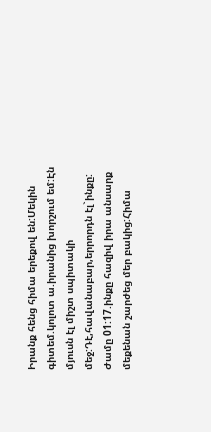Իրանք հենց հիմա երեքով են:Մեկին գիտեմ.կոլոտ ա.իրանից խորշում եմ:Էն մյուսն էլ միշտ սպիտակի մեջ:Դէ,հավանաբար,երրորդն էլ`ինքը:
Ժամը 01:17.ինքը հազիվ իրա անսարք մեքենան շարժեց մեր բակից:Հիմա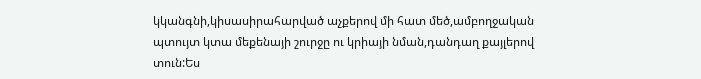կկանգնի,կիսասիրահարված աչքերով մի հատ մեծ,ամբողջական պտույտ կտա մեքենայի շուրջը ու կրիայի նման,դանդաղ քայլերով տուն:Ես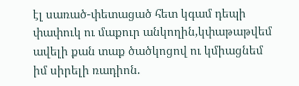էլ սառած-փետացած հետ կգամ դեպի փափուկ ու մաքուր անկողին,կփաթաթվեմ ավելի քան տաք ծածկոցով ու կմիացնեմ իմ սիրելի ռադիոն.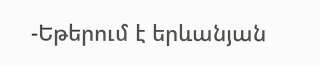-Եթերում է երևանյան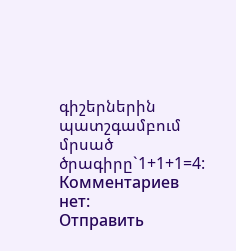գիշերներին պատշգամբում մրսած ծրագիրը`1+1+1=4:
Комментариев нет:
Отправить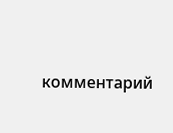комментарий